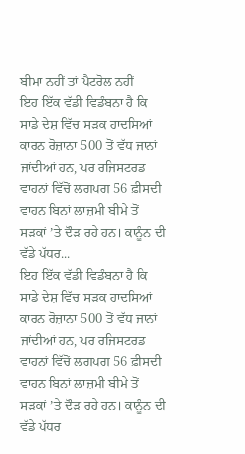ਬੀਮਾ ਨਹੀਂ ਤਾਂ ਪੈਟਰੋਲ ਨਹੀਂ
ਇਹ ਇੱਕ ਵੱਡੀ ਵਿਡੰਬਨਾ ਹੈ ਕਿ ਸਾਡੇ ਦੇਸ਼ ਵਿੱਚ ਸੜਕ ਹਾਦਸਿਆਂ ਕਾਰਨ ਰੋਜ਼ਾਨਾ 500 ਤੋਂ ਵੱਧ ਜਾਨਾਂ ਜਾਂਦੀਆਂ ਹਨ, ਪਰ ਰਜਿਸਟਰਡ ਵਾਹਨਾਂ ਵਿੱਚੋਂ ਲਗਪਗ 56 ਫ਼ੀਸਦੀ ਵਾਹਨ ਬਿਨਾਂ ਲਾਜ਼ਮੀ ਬੀਮੇ ਤੋਂ ਸੜਕਾਂ ’ਤੇ ਦੌੜ ਰਹੇ ਹਨ। ਕਾਨੂੰਨ ਦੀ ਵੱਡੇ ਪੱਧਰ...
ਇਹ ਇੱਕ ਵੱਡੀ ਵਿਡੰਬਨਾ ਹੈ ਕਿ ਸਾਡੇ ਦੇਸ਼ ਵਿੱਚ ਸੜਕ ਹਾਦਸਿਆਂ ਕਾਰਨ ਰੋਜ਼ਾਨਾ 500 ਤੋਂ ਵੱਧ ਜਾਨਾਂ ਜਾਂਦੀਆਂ ਹਨ, ਪਰ ਰਜਿਸਟਰਡ ਵਾਹਨਾਂ ਵਿੱਚੋਂ ਲਗਪਗ 56 ਫ਼ੀਸਦੀ ਵਾਹਨ ਬਿਨਾਂ ਲਾਜ਼ਮੀ ਬੀਮੇ ਤੋਂ ਸੜਕਾਂ ’ਤੇ ਦੌੜ ਰਹੇ ਹਨ। ਕਾਨੂੰਨ ਦੀ ਵੱਡੇ ਪੱਧਰ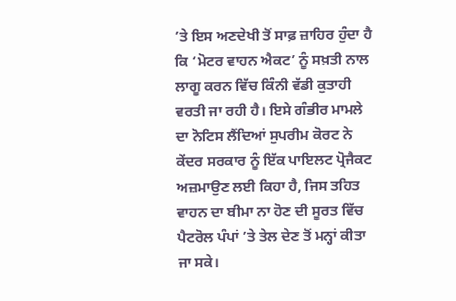’ਤੇ ਇਸ ਅਣਦੇਖੀ ਤੋਂ ਸਾਫ਼ ਜ਼ਾਹਿਰ ਹੁੰਦਾ ਹੈ ਕਿ ‘ਮੋਟਰ ਵਾਹਨ ਐਕਟ’ ਨੂੰ ਸਖ਼ਤੀ ਨਾਲ ਲਾਗੂ ਕਰਨ ਵਿੱਚ ਕਿੰਨੀ ਵੱਡੀ ਕੁਤਾਹੀ ਵਰਤੀ ਜਾ ਰਹੀ ਹੈ। ਇਸੇ ਗੰਭੀਰ ਮਾਮਲੇ ਦਾ ਨੋਟਿਸ ਲੈਂਦਿਆਂ ਸੁਪਰੀਮ ਕੋਰਟ ਨੇ ਕੇਂਦਰ ਸਰਕਾਰ ਨੂੰ ਇੱਕ ਪਾਇਲਟ ਪ੍ਰੋਜੈਕਟ ਅਜ਼ਮਾਉਣ ਲਈ ਕਿਹਾ ਹੈ, ਜਿਸ ਤਹਿਤ ਵਾਹਨ ਦਾ ਬੀਮਾ ਨਾ ਹੋਣ ਦੀ ਸੂਰਤ ਵਿੱਚ ਪੈਟਰੋਲ ਪੰਪਾਂ ’ਤੇ ਤੇਲ ਦੇਣ ਤੋਂ ਮਨ੍ਹਾਂ ਕੀਤਾ ਜਾ ਸਕੇ।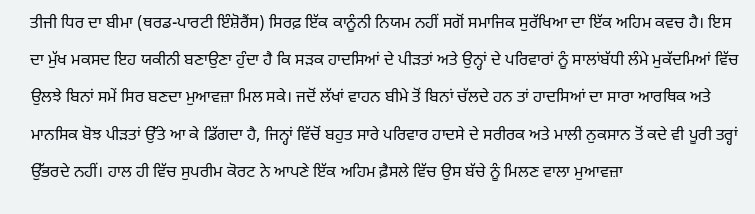ਤੀਜੀ ਧਿਰ ਦਾ ਬੀਮਾ (ਥਰਡ-ਪਾਰਟੀ ਇੰਸ਼ੋਰੈਂਸ) ਸਿਰਫ਼ ਇੱਕ ਕਾਨੂੰਨੀ ਨਿਯਮ ਨਹੀਂ ਸਗੋਂ ਸਮਾਜਿਕ ਸੁਰੱਖਿਆ ਦਾ ਇੱਕ ਅਹਿਮ ਕਵਚ ਹੈ। ਇਸ ਦਾ ਮੁੱਖ ਮਕਸਦ ਇਹ ਯਕੀਨੀ ਬਣਾਉਣਾ ਹੁੰਦਾ ਹੈ ਕਿ ਸੜਕ ਹਾਦਸਿਆਂ ਦੇ ਪੀੜਤਾਂ ਅਤੇ ਉਨ੍ਹਾਂ ਦੇ ਪਰਿਵਾਰਾਂ ਨੂੰ ਸਾਲਾਂਬੱਧੀ ਲੰਮੇ ਮੁਕੱਦਮਿਆਂ ਵਿੱਚ ਉਲਝੇ ਬਿਨਾਂ ਸਮੇਂ ਸਿਰ ਬਣਦਾ ਮੁਆਵਜ਼ਾ ਮਿਲ ਸਕੇ। ਜਦੋਂ ਲੱਖਾਂ ਵਾਹਨ ਬੀਮੇ ਤੋਂ ਬਿਨਾਂ ਚੱਲਦੇ ਹਨ ਤਾਂ ਹਾਦਸਿਆਂ ਦਾ ਸਾਰਾ ਆਰਥਿਕ ਅਤੇ ਮਾਨਸਿਕ ਬੋਝ ਪੀੜਤਾਂ ਉੱਤੇ ਆ ਕੇ ਡਿੱਗਦਾ ਹੈ, ਜਿਨ੍ਹਾਂ ਵਿੱਚੋਂ ਬਹੁਤ ਸਾਰੇ ਪਰਿਵਾਰ ਹਾਦਸੇ ਦੇ ਸਰੀਰਕ ਅਤੇ ਮਾਲੀ ਨੁਕਸਾਨ ਤੋਂ ਕਦੇ ਵੀ ਪੂਰੀ ਤਰ੍ਹਾਂ ਉੱਭਰਦੇ ਨਹੀਂ। ਹਾਲ ਹੀ ਵਿੱਚ ਸੁਪਰੀਮ ਕੋਰਟ ਨੇ ਆਪਣੇ ਇੱਕ ਅਹਿਮ ਫ਼ੈਸਲੇ ਵਿੱਚ ਉਸ ਬੱਚੇ ਨੂੰ ਮਿਲਣ ਵਾਲਾ ਮੁਆਵਜ਼ਾ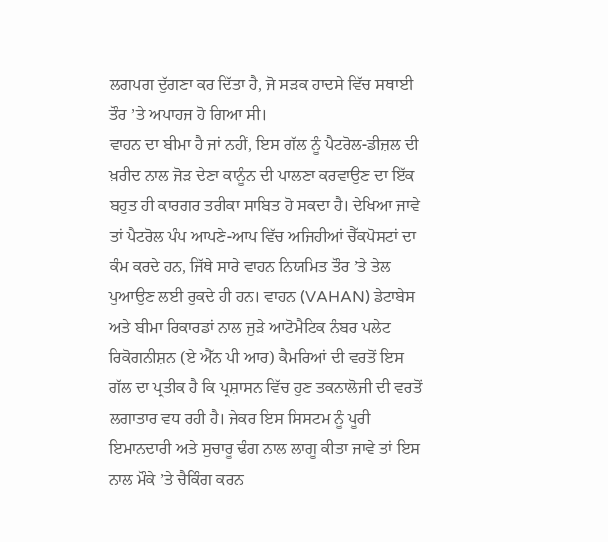ਲਗਪਗ ਦੁੱਗਣਾ ਕਰ ਦਿੱਤਾ ਹੈ, ਜੋ ਸੜਕ ਹਾਦਸੇ ਵਿੱਚ ਸਥਾਈ ਤੌਰ ’ਤੇ ਅਪਾਹਜ ਹੋ ਗਿਆ ਸੀ।
ਵਾਹਨ ਦਾ ਬੀਮਾ ਹੈ ਜਾਂ ਨਹੀਂ, ਇਸ ਗੱਲ ਨੂੰ ਪੈਟਰੋਲ-ਡੀਜ਼ਲ ਦੀ ਖ਼ਰੀਦ ਨਾਲ ਜੋੜ ਦੇਣਾ ਕਾਨੂੰਨ ਦੀ ਪਾਲਣਾ ਕਰਵਾਉਣ ਦਾ ਇੱਕ ਬਹੁਤ ਹੀ ਕਾਰਗਰ ਤਰੀਕਾ ਸਾਬਿਤ ਹੋ ਸਕਦਾ ਹੈ। ਦੇਖਿਆ ਜਾਵੇ ਤਾਂ ਪੈਟਰੋਲ ਪੰਪ ਆਪਣੇ-ਆਪ ਵਿੱਚ ਅਜਿਹੀਆਂ ਚੈੱਕਪੋਸਟਾਂ ਦਾ ਕੰਮ ਕਰਦੇ ਹਨ, ਜਿੱਥੇ ਸਾਰੇ ਵਾਹਨ ਨਿਯਮਿਤ ਤੌਰ ’ਤੇ ਤੇਲ ਪੁਆਉਣ ਲਈ ਰੁਕਦੇ ਹੀ ਹਨ। ਵਾਹਨ (VAHAN) ਡੇਟਾਬੇਸ ਅਤੇ ਬੀਮਾ ਰਿਕਾਰਡਾਂ ਨਾਲ ਜੁੜੇ ਆਟੋਮੈਟਿਕ ਨੰਬਰ ਪਲੇਟ ਰਿਕੋਗਨੀਸ਼ਨ (ਏ ਐੱਨ ਪੀ ਆਰ) ਕੈਮਰਿਆਂ ਦੀ ਵਰਤੋਂ ਇਸ ਗੱਲ ਦਾ ਪ੍ਰਤੀਕ ਹੈ ਕਿ ਪ੍ਰਸ਼ਾਸਨ ਵਿੱਚ ਹੁਣ ਤਕਨਾਲੋਜੀ ਦੀ ਵਰਤੋਂ ਲਗਾਤਾਰ ਵਧ ਰਹੀ ਹੈ। ਜੇਕਰ ਇਸ ਸਿਸਟਮ ਨੂੰ ਪੂਰੀ ਇਮਾਨਦਾਰੀ ਅਤੇ ਸੁਚਾਰੂ ਢੰਗ ਨਾਲ ਲਾਗੂ ਕੀਤਾ ਜਾਵੇ ਤਾਂ ਇਸ ਨਾਲ ਮੌਕੇ ’ਤੇ ਚੈਕਿੰਗ ਕਰਨ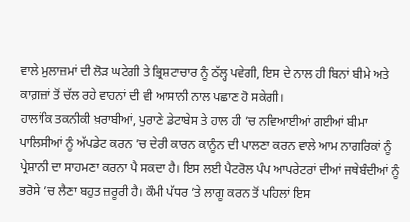ਵਾਲੇ ਮੁਲਾਜ਼ਮਾਂ ਦੀ ਲੋੜ ਘਟੇਗੀ ਤੇ ਭ੍ਰਿਸ਼ਟਾਚਾਰ ਨੂੰ ਠੱਲ੍ਹ ਪਵੇਗੀ, ਇਸ ਦੇ ਨਾਲ ਹੀ ਬਿਨਾਂ ਬੀਮੇ ਅਤੇ ਕਾਗ਼ਜ਼ਾਂ ਤੋਂ ਚੱਲ ਰਹੇ ਵਾਹਨਾਂ ਦੀ ਵੀ ਆਸਾਨੀ ਨਾਲ ਪਛਾਣ ਹੋ ਸਕੇਗੀ।
ਹਾਲਾਂਕਿ ਤਕਨੀਕੀ ਖ਼ਰਾਬੀਆਂ, ਪੁਰਾਣੇ ਡੇਟਾਬੇਸ ਤੇ ਹਾਲ ਹੀ ’ਚ ਨਵਿਆਈਆਂ ਗਈਆਂ ਬੀਮਾ ਪਾਲਿਸੀਆਂ ਨੂੰ ਅੱਪਡੇਟ ਕਰਨ ’ਚ ਦੇਰੀ ਕਾਰਨ ਕਾਨੂੰਨ ਦੀ ਪਾਲਣਾ ਕਰਨ ਵਾਲੇ ਆਮ ਨਾਗਰਿਕਾਂ ਨੂੰ ਪ੍ਰੇਸ਼ਾਨੀ ਦਾ ਸਾਹਮਣਾ ਕਰਨਾ ਪੈ ਸਕਦਾ ਹੈ। ਇਸ ਲਈ ਪੈਟਰੋਲ ਪੰਪ ਆਪਰੇਟਰਾਂ ਦੀਆਂ ਜਥੇਬੰਦੀਆਂ ਨੂੰ ਭਰੋਸੇ ’ਚ ਲੈਣਾ ਬਹੁਤ ਜ਼ਰੂਰੀ ਹੈ। ਕੌਮੀ ਪੱਧਰ ’ਤੇ ਲਾਗੂ ਕਰਨ ਤੋਂ ਪਹਿਲਾਂ ਇਸ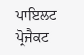ਪਾਇਲਟ ਪ੍ਰੋਜੈਕਟ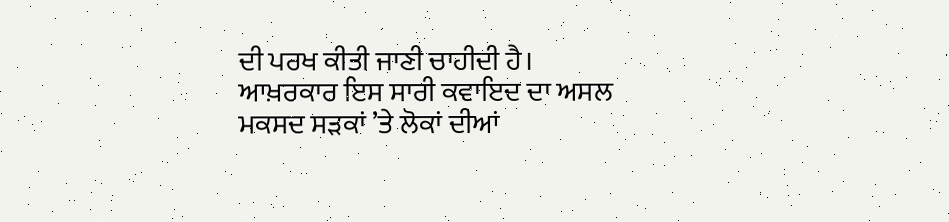ਦੀ ਪਰਖ ਕੀਤੀ ਜਾਣੀ ਚਾਹੀਦੀ ਹੈ। ਆਖ਼ਰਕਾਰ ਇਸ ਸਾਰੀ ਕਵਾਇਦ ਦਾ ਅਸਲ ਮਕਸਦ ਸੜਕਾਂ ’ਤੇ ਲੋਕਾਂ ਦੀਆਂ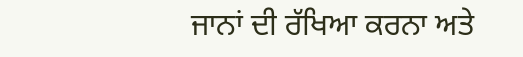ਜਾਨਾਂ ਦੀ ਰੱਖਿਆ ਕਰਨਾ ਅਤੇ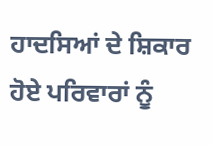ਹਾਦਸਿਆਂ ਦੇ ਸ਼ਿਕਾਰ ਹੋਏ ਪਰਿਵਾਰਾਂ ਨੂੰ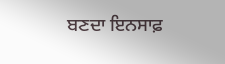ਬਣਦਾ ਇਨਸਾਫ਼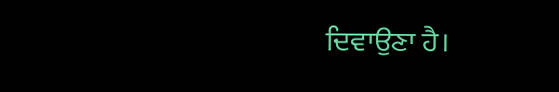ਦਿਵਾਉਣਾ ਹੈ।